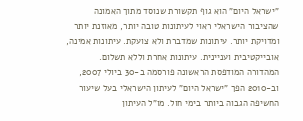"ישראל היום" הוא גוף תקשורת שנוסד מתוך האמונה שהציבור הישראלי ראוי לעיתונות טובה יותר, מאוזנת יותר ומדויקת יותר. עיתונות שמדברת ולא צועקת. עיתונות אמינה, אובייקטיבית ועניינית. עיתונות אחרת וללא תשלום. המהדורה המודפסת הראשונה פורסמה ב-30 ביולי 2007, וב-2010 הפך "ישראל היום" לעיתון הישראלי בעל שיעור החשיפה הגבוה ביותר בימי חול. מו"ל העיתון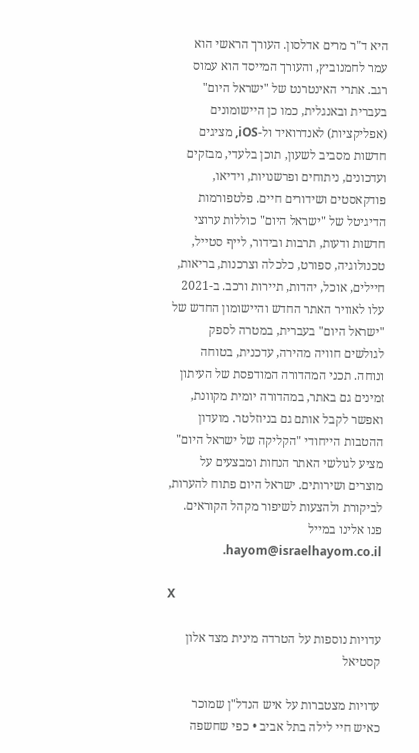היא ד"ר מרים אדלסון. העורך הראשי הוא עמר לחמנוביץ, והעורך המייסד הוא עמוס רגב. אתרי האינטרנט של "ישראל היום" בעברית ובאנגלית, כמו כן היישומונים (אפליקציות) לאנדרואיד ול-iOS, מציגים חדשות מסביב לשעון, תוכן בלעדי, מבזקים ועדכונים, ניתוחים ופרשנויות, וידיאו, פודקאסטים ושידורים חיים. פלטפורמות הדיגיטל של "ישראל היום" כוללות ערוצי חדשות ודעות, תרבות ובידור, לייף סטייל, טכנולוגיה, ספורט, כלכלה וצרכנות, בריאות, חיילים, אוכל, יהדות, תיירות ורכב. ב-2021 עלו לאוויר האתר החדש והיישומון החדש של "ישראל היום" בעברית, במטרה לספק לגולשים חוויה מהירה, עדכנית, בטוחה ונוחה. תכני המהדורה המודפסת של העיתון זמינים גם באתר, במהדורה יומית מקוונת, ואפשר לקבל אותם גם בניוזלטר. מועדון ההטבות הייחודי "הקליקה של ישראל היום" מציע לגולשי האתר הנחות ומבצעים על מוצרים ושירותים. ישראל היום פתוח להערות, לביקורת ולהצעות לשיפור מקהל הקוראים. פנו אלינו במייל hayom@israelhayom.co.il.

X

עדויות נוספות על הטרדה מינית מצד אלון קסטיאל

עדויות מצטברות על איש הנדל"ן שמוכר כאיש חיי לילה בתל אביב • כפי שחשפה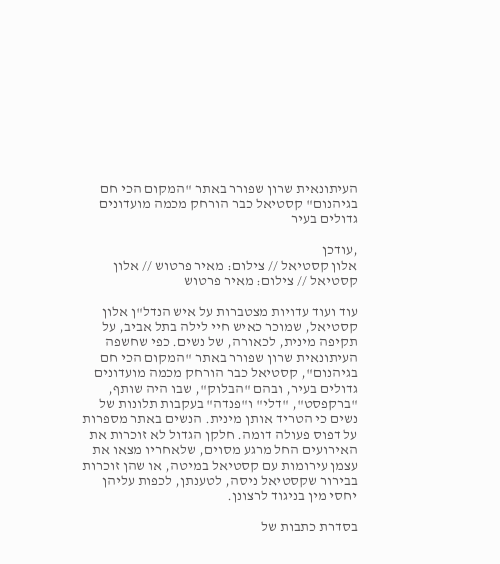העיתונאית שרון שפורר באתר "המקום הכי חם בגיהנום" קסטיאל כבר הורחק מכמה מועדונים גדולים בעיר

,עודכן
אלון קסטיאל // צילום: מאיר פרטוש // אלון קסטיאל // צילום: מאיר פרטוש

עוד ועוד עדויות מצטברות על איש הנדל"ן אלון קסטיאל, שמוכר כאיש חיי לילה בתל אביב, על תקיפה מינית, לכאורה, של נשים. כפי שחשפה העיתונאית שרון שפורר באתר "המקום הכי חם בגיהנום", קסטיאל כבר הורחק מכמה מועדונים גדולים בעיר, ובהם "הבלוק", שבו היה שותף, "ברקפסט", "דלי" ו"פנדה" בעקבות תלונות של נשים כי הטריד אותן מינית. הנשים באתר מספרות על דפוס פעולה דומה. חלקן הגדול לא זוכרות את האירועים החל מרגע מסוים, שלאחריו מצאו את עצמן עירומות עם קסטיאל במיטה, או שהן זוכרות בבירור שקסטיאל ניסה, לטענתן, לכפות עליהן יחסי מין בניגוד לרצונן.

בסדרת כתבות של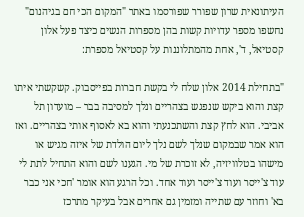העיתונאית שרון שפורר שפורסמו באתר "המקום הכי חם בגיהנום" נחשפו מספר עדויות קשות בהן מספרות הנשים כיצד פעל אלון קסטיאל, ד', אחת מהמתלוננות על קסטיאל מספרת:

"בתחילת 2014 אלון שלח לי בקשת חברות בפייסבוק. קשקשתי איתו קצת והוא ביקש שנפגש בצהריים ונלך למסיבה בבר – מועדון תל אביבי. הוא לחץ קצת והשתכנעתי והוא בא לאסוף אותי בצהריים. ואז הוא אמר שבמקום שנלך לשם נלך ליום הולדת של איזה מגיש או מישהו בטלוויזיה, לא זוכרת של מי. הגענו לשם והוא התחיל לתת לי עוד צ'ייסר ועוד צ'ייסר ועוד אחד. וכל הרגע הוא אומר 'חכי אני כבר בא' וחוזר עם שתייה ומזמין גם אחרים אבל בעיקר מתרכז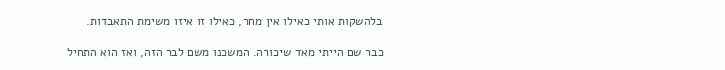בלהשקות אותי כאילו אין מחר, כאילו זו איזו משימת התאבדות.

כבר שם הייתי מאד שיכורה. המשכנו משם לבר הזה, ואז הוא התחיל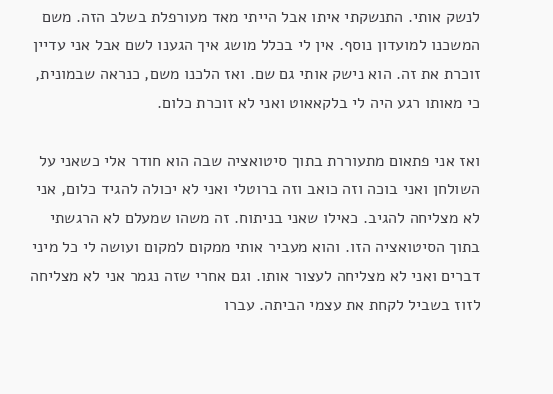לנשק אותי. התנשקתי איתו אבל הייתי מאד מעורפלת בשלב הזה. משם המשכנו למועדון נוסף. אין לי בכלל מושג איך הגענו לשם אבל אני עדיין זוכרת את זה. הוא נישק אותי גם שם. ואז הלכנו משם, כנראה שבמונית, כי מאותו רגע היה לי בלקאאוט ואני לא זוכרת כלום.

ואז אני פתאום מתעוררת בתוך סיטואציה שבה הוא חודר אלי כשאני על השולחן ואני בוכה וזה כואב וזה ברוטלי ואני לא יכולה להגיד כלום, אני לא מצליחה להגיב. כאילו שאני בניתוח. זה משהו שמעלם לא הרגשתי בתוך הסיטואציה הזו. והוא מעביר אותי ממקום למקום ועושה לי כל מיני דברים ואני לא מצליחה לעצור אותו. וגם אחרי שזה נגמר אני לא מצליחה לזוז בשביל לקחת את עצמי הביתה. עברו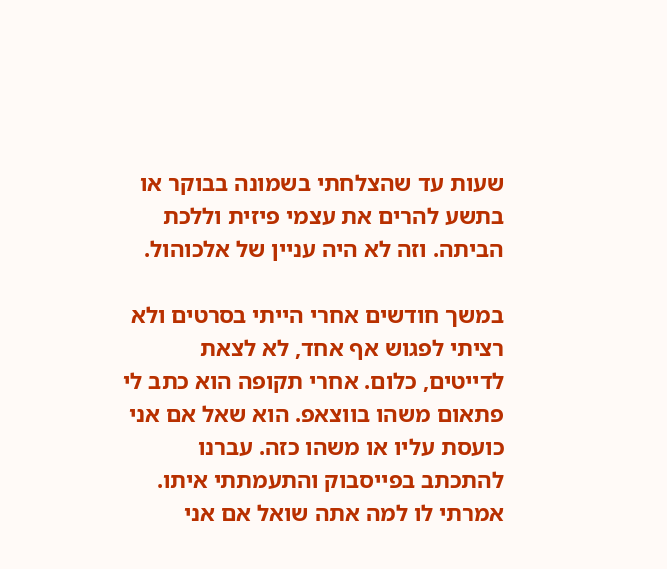שעות עד שהצלחתי בשמונה בבוקר או בתשע להרים את עצמי פיזית וללכת הביתה. וזה לא היה עניין של אלכוהול.

במשך חודשים אחרי הייתי בסרטים ולא רציתי לפגוש אף אחד, לא לצאת לדייטים, כלום. אחרי תקופה הוא כתב לי פתאום משהו בווצאפ. הוא שאל אם אני כועסת עליו או משהו כזה. עברנו להתכתב בפייסבוק והתעמתתי איתו. אמרתי לו למה אתה שואל אם אני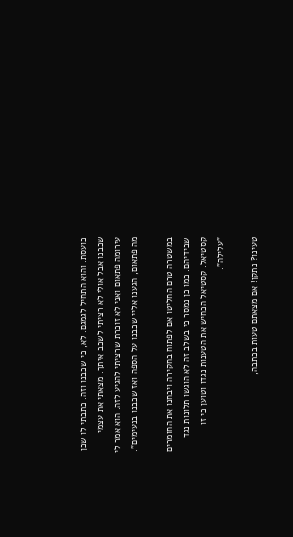כועסת. והוא התחיל לגמגם. לא, כי שכבנו וזה. כתבתי לו שכן שכבנו אבל אולי לא רציתי לשכב איתך. מצאתי את עצמי עירומה פתאום ואני לא זוכרת שרציתי להגיע לזה. הוא אמר לי מה פתאום, הגענו אליי שכבנו על הספה ואז שכבנו בנעימים".

במשטרה טרם החליטו אם לפתוח בחקירה ויבחנו את החומרים שבידיהם. כמו כן נמסר כי בשלב זה לא הוגשו תלונות נגד קסטיאל. קסטיאל הכחיש את הטענות נגדו וטוען כי זו "עלילה".

טעינו? נתקן! אם מצאתם טעות בכתבה,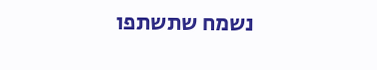נשמח שתשתפו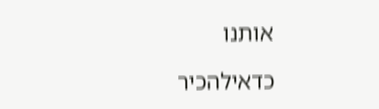אותנו

כדאילהכיר